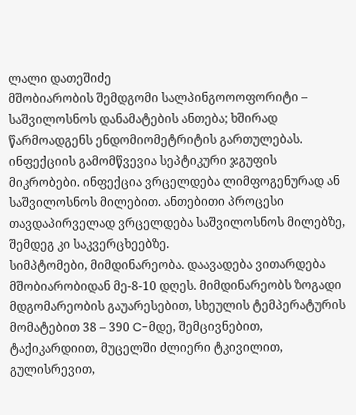ლალი დათეშიძე
მშობიარობის შემდგომი სალპინგოოოფორიტი – საშვილოსნოს დანამატების ანთება; ხშირად წარმოადგენს ენდომიომეტრიტის გართულებას. ინფექციის გამომწვევია სეპტიკური ჯგუფის მიკრობები. ინფექცია ვრცელდება ლიმფოგენურად ან საშვილოსნოს მილებით. ანთებითი პროცესი თავდაპირველად ვრცელდება საშვილოსნოს მილებზე, შემდეგ კი საკვერცხეებზე.
სიმპტომები, მიმდინარეობა. დაავადება ვითარდება მშობიარობიდან მე-8-10 დღეს. მიმდინარეობს ზოგადი მდგომარეობის გაუარესებით, სხეულის ტემპერატურის მომატებით 38 – 390 C-მდე, შემცივნებით, ტაქიკარდიით, მუცელში ძლიერი ტკივილით, გულისრევით,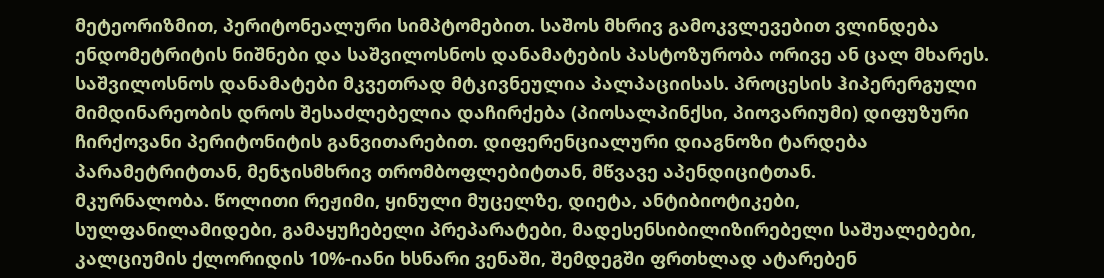მეტეორიზმით, პერიტონეალური სიმპტომებით. საშოს მხრივ გამოკვლევებით ვლინდება ენდომეტრიტის ნიშნები და საშვილოსნოს დანამატების პასტოზურობა ორივე ან ცალ მხარეს. საშვილოსნოს დანამატები მკვეთრად მტკივნეულია პალპაციისას. პროცესის ჰიპერერგული მიმდინარეობის დროს შესაძლებელია დაჩირქება (პიოსალპინქსი, პიოვარიუმი) დიფუზური ჩირქოვანი პერიტონიტის განვითარებით. დიფერენციალური დიაგნოზი ტარდება პარამეტრიტთან, მენჯისმხრივ თრომბოფლებიტთან, მწვავე აპენდიციტთან.
მკურნალობა. წოლითი რეჟიმი, ყინული მუცელზე, დიეტა, ანტიბიოტიკები, სულფანილამიდები, გამაყუჩებელი პრეპარატები, მადესენსიბილიზირებელი საშუალებები, კალციუმის ქლორიდის 10%-იანი ხსნარი ვენაში, შემდეგში ფრთხლად ატარებენ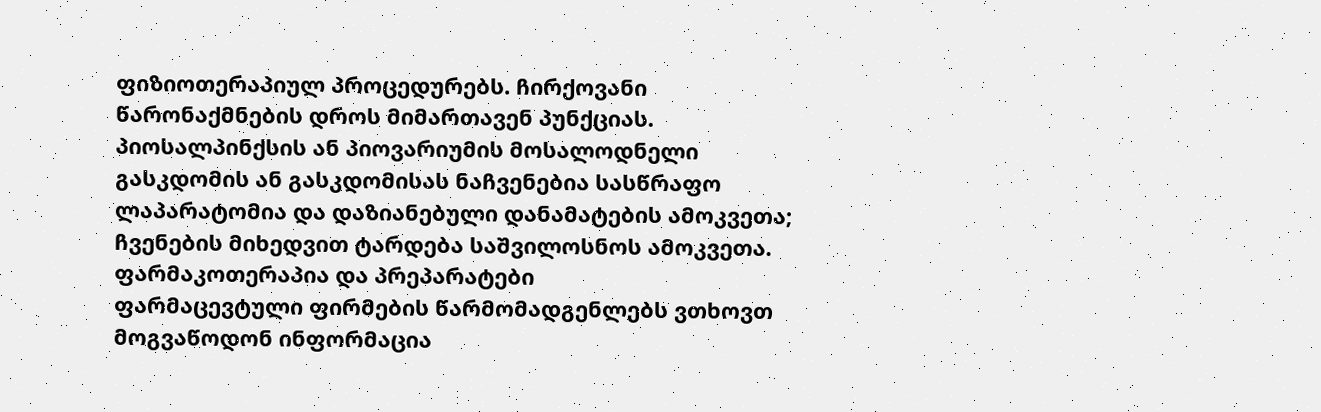ფიზიოთერაპიულ პროცედურებს. ჩირქოვანი წარონაქმნების დროს მიმართავენ პუნქციას. პიოსალპინქსის ან პიოვარიუმის მოსალოდნელი გასკდომის ან გასკდომისას ნაჩვენებია სასწრაფო ლაპარატომია და დაზიანებული დანამატების ამოკვეთა; ჩვენების მიხედვით ტარდება საშვილოსნოს ამოკვეთა.
ფარმაკოთერაპია და პრეპარატები
ფარმაცევტული ფირმების წარმომადგენლებს ვთხოვთ მოგვაწოდონ ინფორმაცია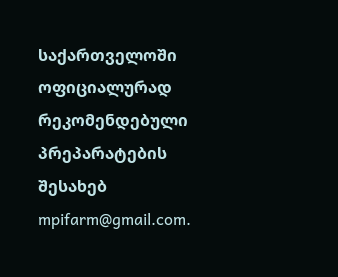საქართველოში ოფიციალურად რეკომენდებული პრეპარატების შესახებ mpifarm@gmail.com.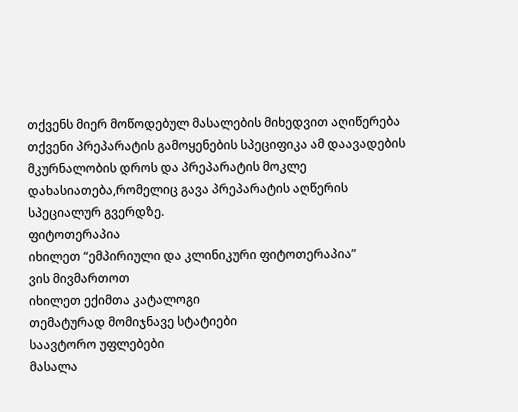თქვენს მიერ მოწოდებულ მასალების მიხედვით აღიწერება თქვენი პრეპარატის გამოყენების სპეციფიკა ამ დაავადების მკურნალობის დროს და პრეპარატის მოკლე დახასიათება,რომელიც გავა პრეპარატის აღწერის სპეციალურ გვერდზე.
ფიტოთერაპია
იხილეთ “ემპირიული და კლინიკური ფიტოთერაპია”
ვის მივმართოთ
იხილეთ ექიმთა კატალოგი
თემატურად მომიჯნავე სტატიები
საავტორო უფლებები
მასალა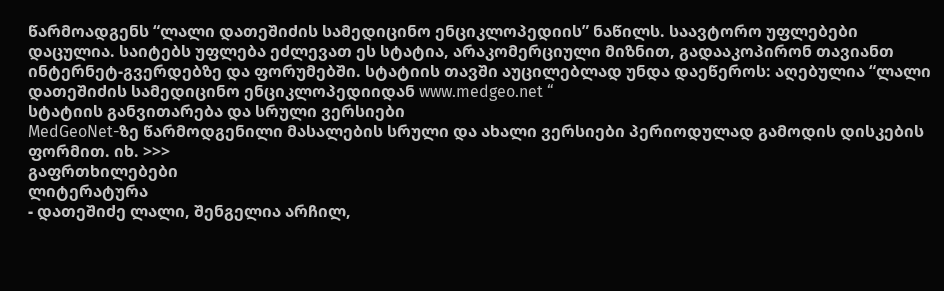წარმოადგენს “ლალი დათეშიძის სამედიცინო ენციკლოპედიის” ნაწილს. საავტორო უფლებები დაცულია. საიტებს უფლება ეძლევათ ეს სტატია, არაკომერციული მიზნით, გადააკოპირონ თავიანთ ინტერნეტ-გვერდებზე და ფორუმებში. სტატიის თავში აუცილებლად უნდა დაეწეროს: აღებულია “ლალი დათეშიძის სამედიცინო ენციკლოპედიიდან www.medgeo.net “
სტატიის განვითარება და სრული ვერსიები
MedGeoNet-ზე წარმოდგენილი მასალების სრული და ახალი ვერსიები პერიოდულად გამოდის დისკების ფორმით. იხ. >>>
გაფრთხილებები
ლიტერატურა
- დათეშიძე ლალი, შენგელია არჩილ,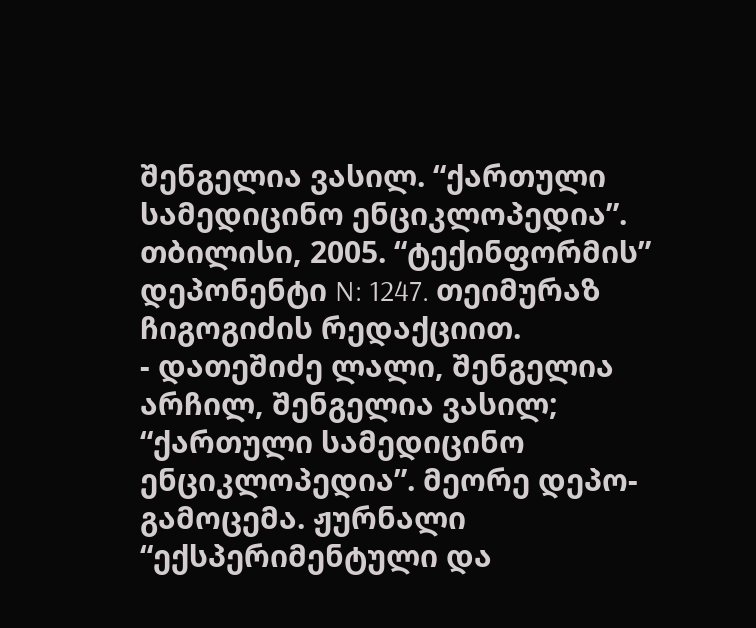შენგელია ვასილ. “ქართული სამედიცინო ენციკლოპედია”. თბილისი, 2005. “ტექინფორმის” დეპონენტი N: 1247. თეიმურაზ ჩიგოგიძის რედაქციით.
- დათეშიძე ლალი, შენგელია არჩილ, შენგელია ვასილ; “ქართული სამედიცინო ენციკლოპედია”. მეორე დეპო-გამოცემა. ჟურნალი “ექსპერიმენტული და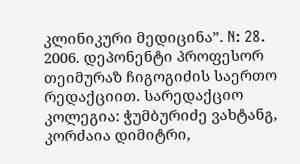კლინიკური მედიცინა”. N: 28. 2006. დეპონენტი პროფესორ თეიმურაზ ჩიგოგიძის საერთო რედაქციით. სარედაქციო კოლეგია: ჭუმბურიძე ვახტანგ, კორძაია დიმიტრი,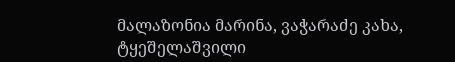მალაზონია მარინა, ვაჭარაძე კახა, ტყეშელაშვილი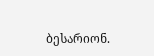ბესარიონ.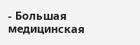- Большая медицинская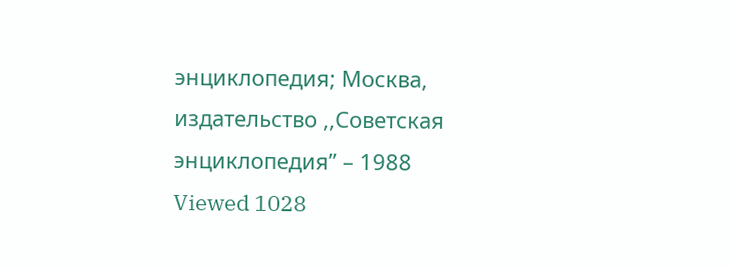энциклопедия; Москва, издательство ,,Советская энциклопедия” – 1988
Viewed 1028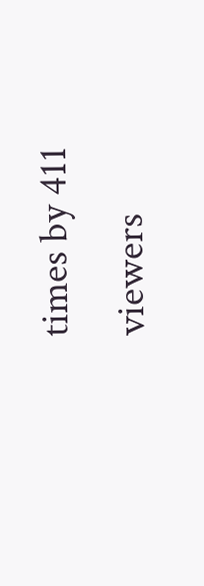times by 411 viewers